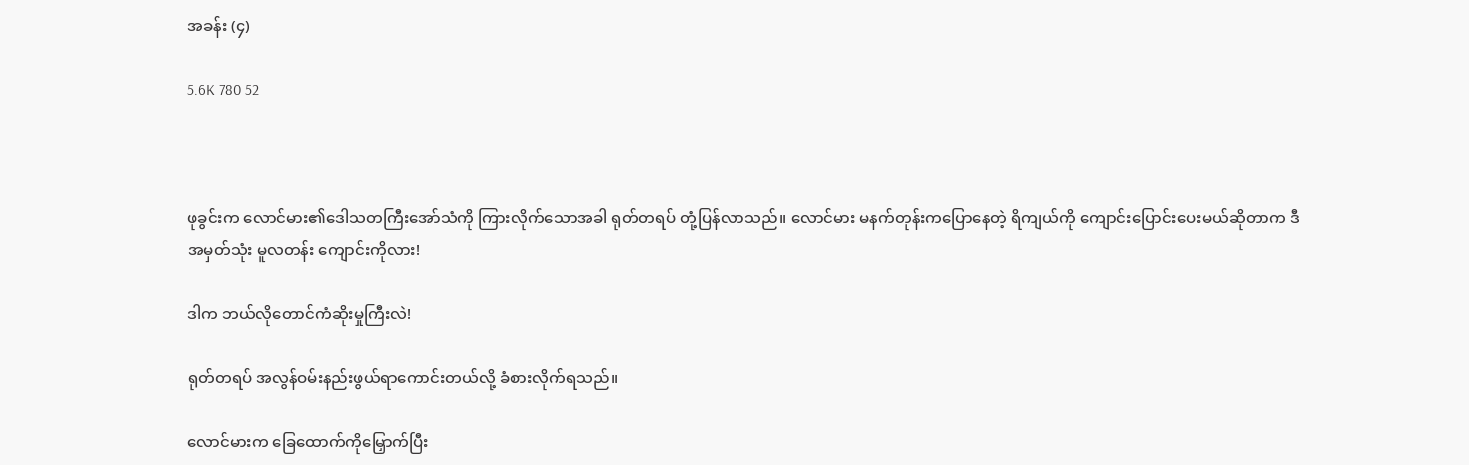အခန်း (၄)

5.6K 780 52



ဖုခွင်းက လောင်မား၏ဒေါသတကြီးအော်သံကို ကြားလိုက်သောအခါ ရုတ်တရပ် တုံ့ပြန်လာသည်။ လောင်မား မနက်တုန်းကပြောနေတဲ့ ရိကျယ်ကို ကျောင်းပြောင်းပေးမယ်ဆိုတာက ဒီအမှတ်သုံး မူလတန်း ကျောင်းကိုလား!

ဒါက ဘယ်လိုတောင်ကံဆိုးမှုကြီးလဲ!

ရုတ်တရပ် အလွန်ဝမ်းနည်းဖွယ်ရာကောင်းတယ်လို့ ခံစားလိုက်ရသည်။

လောင်မားက ခြေထောက်ကိုမြှောက်ပြီး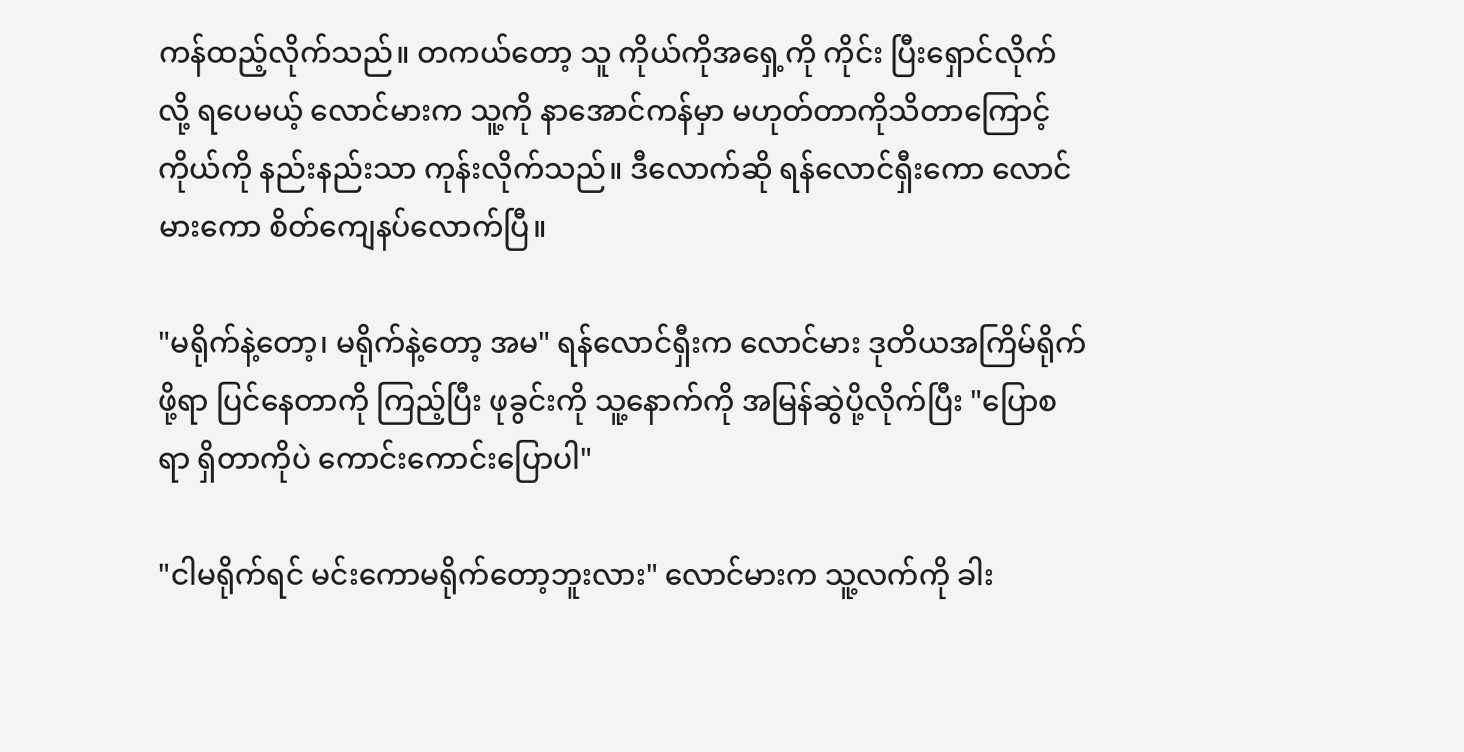ကန်ထည့်လိုက်သည်။ တကယ်တော့ သူ ကိုယ်ကိုအရှေ့ကို ကိုင်း ပြီးရှောင်လိုက်လို့ ရပေမယ့် လောင်မားက သူ့ကို နာအောင်ကန်မှာ မဟုတ်တာကိုသိတာကြောင့် ကိုယ်ကို နည်းနည်းသာ ကုန်းလိုက်သည်။ ဒီလောက်ဆို ရန်လောင်ရှီးကော လောင်မားကော စိတ်ကျေနပ်လောက်ပြီ။

"မရိုက်နဲ့တော့၊ မရိုက်နဲ့တော့ အမ" ရန်လောင်ရှီးက လောင်မား ဒုတိယအကြိမ်ရိုက်ဖို့ရာ ပြင်နေတာကို ကြည့်ပြီး ဖုခွင်းကို သူ့နောက်ကို အမြန်ဆွဲပို့လိုက်ပြီး "ပြောစရာ ရှိတာကိုပဲ ကောင်းကောင်းပြောပါ"

"ငါမရိုက်ရင် မင်းကောမရိုက်တော့ဘူးလား" လောင်မားက သူ့လက်ကို ခါး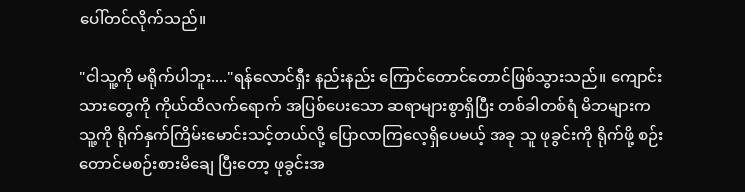ပေါ်တင်လိုက်သည်။

"ငါသူ့ကို မရိုက်ပါဘူး...."ရန်လောင်ရှီး နည်းနည်း ကြောင်တောင်တောင်ဖြစ်သွားသည်။ ကျောင်းသားတွေကို ကိုယ်ထိလက်ရောက် အပြစ်ပေးသော ဆရာများစွာရှိပြီး တစ်ခါတစ်ရံ မိဘများက သူ့ကို ရိုက်နှက်ကြိမ်းမောင်းသင့်တယ်လို့ ပြောလာကြလေ့ရှိပေမယ့် အခု သူ ဖုခွင်းကို ရိုက်ဖို့ စဉ်းတောင်မစဉ်းစားမိချေ ပြီးတော့ ဖုခွင်းအ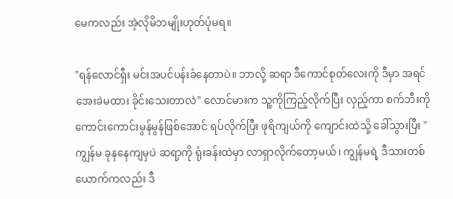မေကလည်း အဲ့လိုမိဘမျိုးဟုတ်ပုံမရ။

"ရန်လောင်ရှီး မင်းအပင်ပန်းခံနေတာပဲ။ ဘာလို့ ဆရာ ဒီကောင်စုတ်လေးကို ဒီမှာ အရင်အေးခဲမထား ခိုင်းသေးတာလဲ" လောင်မားက သူ့ကိုကြည့်လိုက်ပြီး လှည့်ကာ စက်ဘီးကို ကောင်းကောင်းမွန်မွန်ဖြစ်အောင် ရပ်လိုက်ပြီး ဖုရိကျယ်ကို ကျောင်းထဲသို့ ခေါ်သွားပြီး " ကျွန်မ ခုနနေကျမှပဲ ဆရာ့ကို ရုံးခန်းထဲမှာ လာရှာလိုက်တော့မယ်၊ ကျွန်မရဲ့ ဒီသားတစ်ယောက်ကလည်း ဒီ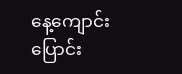နေ့ကျောင်းပြောင်း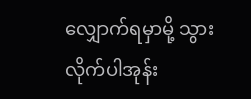လျှောက်ရမှာမို့ သွားလိုက်ပါအုန်း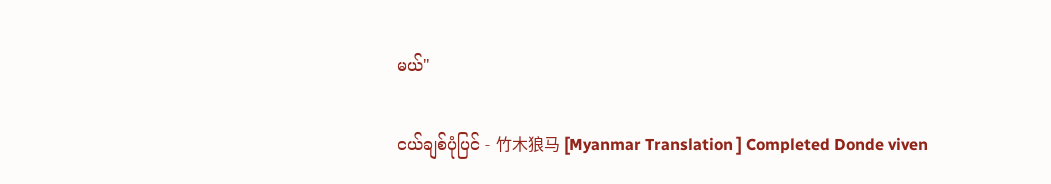မယ်"

ငယ်ချစ်ပုံပြင် - 竹木狼马 [Myanmar Translation ] Completed Donde viven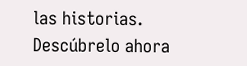las historias. Descúbrelo ahora